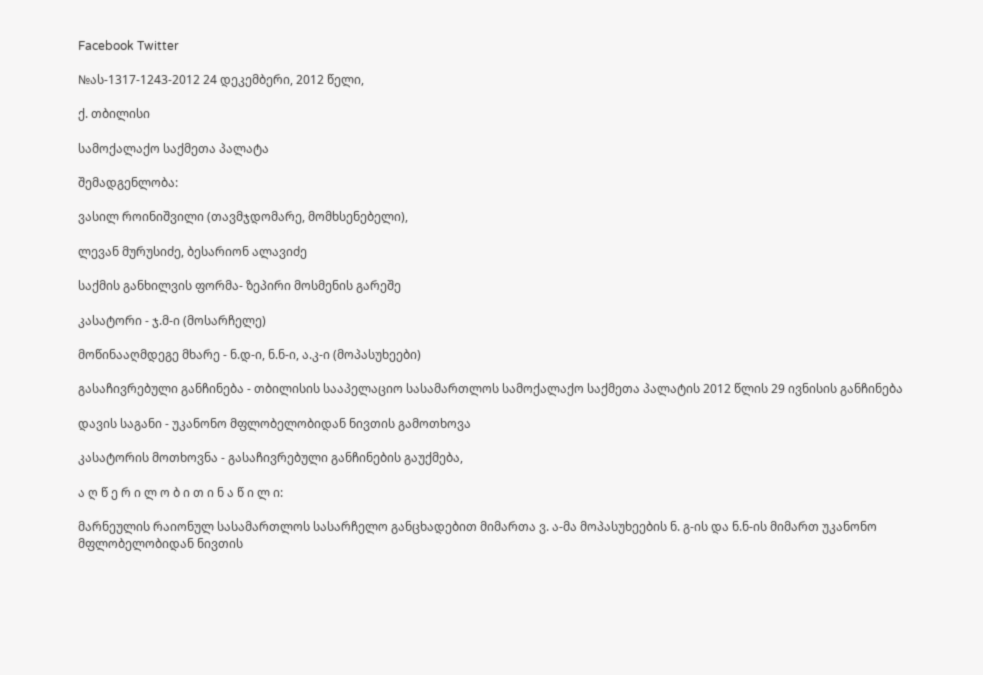Facebook Twitter

№ას-1317-1243-2012 24 დეკემბერი, 2012 წელი,

ქ. თბილისი

სამოქალაქო საქმეთა პალატა

შემადგენლობა:

ვასილ როინიშვილი (თავმჯდომარე, მომხსენებელი),

ლევან მურუსიძე, ბესარიონ ალავიძე

საქმის განხილვის ფორმა- ზეპირი მოსმენის გარეშე

კასატორი - ჯ.მ-ი (მოსარჩელე)

მოწინააღმდეგე მხარე - ნ.დ-ი, ნ.ნ-ი, ა.კ-ი (მოპასუხეები)

გასაჩივრებული განჩინება - თბილისის სააპელაციო სასამართლოს სამოქალაქო საქმეთა პალატის 2012 წლის 29 ივნისის განჩინება

დავის საგანი - უკანონო მფლობელობიდან ნივთის გამოთხოვა

კასატორის მოთხოვნა - გასაჩივრებული განჩინების გაუქმება,

ა ღ წ ე რ ი ლ ო ბ ი თ ი ნ ა წ ი ლ ი:

მარნეულის რაიონულ სასამართლოს სასარჩელო განცხადებით მიმართა ვ. ა-მა მოპასუხეების ნ. გ-ის და ნ.ნ-ის მიმართ უკანონო მფლობელობიდან ნივთის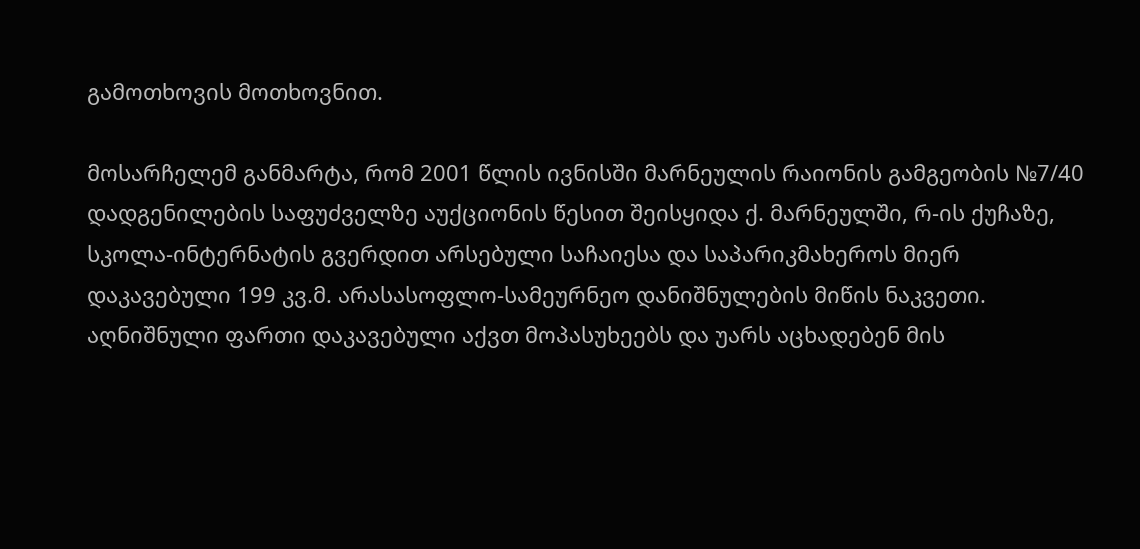გამოთხოვის მოთხოვნით.

მოსარჩელემ განმარტა, რომ 2001 წლის ივნისში მარნეულის რაიონის გამგეობის №7/40 დადგენილების საფუძველზე აუქციონის წესით შეისყიდა ქ. მარნეულში, რ-ის ქუჩაზე, სკოლა-ინტერნატის გვერდით არსებული საჩაიესა და საპარიკმახეროს მიერ დაკავებული 199 კვ.მ. არასასოფლო-სამეურნეო დანიშნულების მიწის ნაკვეთი. აღნიშნული ფართი დაკავებული აქვთ მოპასუხეებს და უარს აცხადებენ მის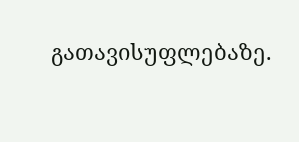გათავისუფლებაზე.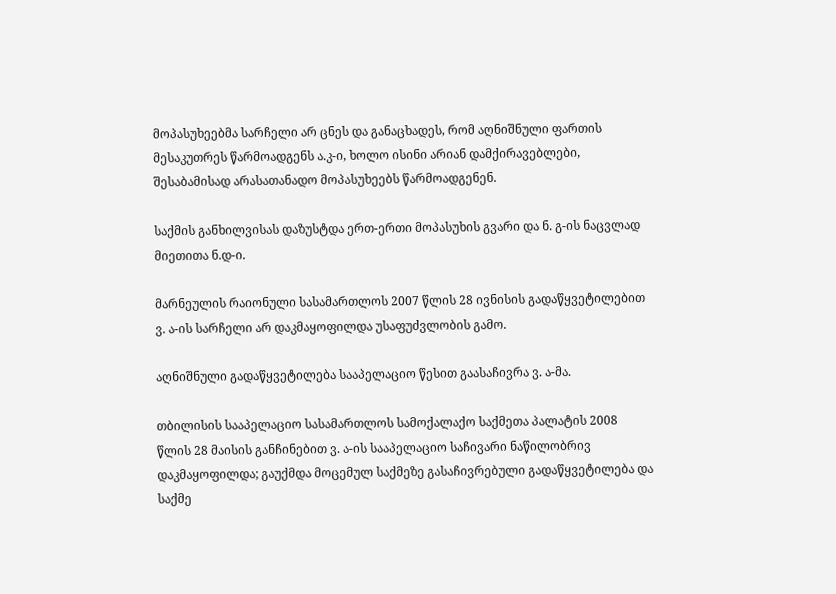მოპასუხეებმა სარჩელი არ ცნეს და განაცხადეს, რომ აღნიშნული ფართის მესაკუთრეს წარმოადგენს ა.კ-ი, ხოლო ისინი არიან დამქირავებლები, შესაბამისად არასათანადო მოპასუხეებს წარმოადგენენ.

საქმის განხილვისას დაზუსტდა ერთ-ერთი მოპასუხის გვარი და ნ. გ-ის ნაცვლად მიეთითა ნ.დ-ი.

მარნეულის რაიონული სასამართლოს 2007 წლის 28 ივნისის გადაწყვეტილებით ვ. ა-ის სარჩელი არ დაკმაყოფილდა უსაფუძვლობის გამო.

აღნიშნული გადაწყვეტილება სააპელაციო წესით გაასაჩივრა ვ. ა-მა.

თბილისის სააპელაციო სასამართლოს სამოქალაქო საქმეთა პალატის 2008 წლის 28 მაისის განჩინებით ვ. ა-ის სააპელაციო საჩივარი ნაწილობრივ დაკმაყოფილდა; გაუქმდა მოცემულ საქმეზე გასაჩივრებული გადაწყვეტილება და საქმე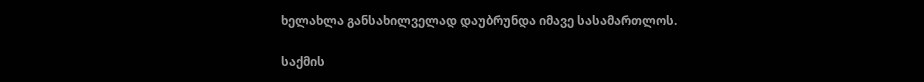ხელახლა განსახილველად დაუბრუნდა იმავე სასამართლოს.

საქმის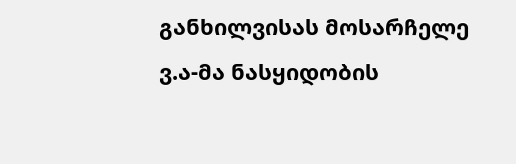განხილვისას მოსარჩელე ვ.ა-მა ნასყიდობის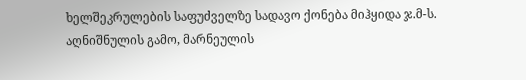ხელშეკრულების საფუძველზე სადავო ქონება მიჰყიდა ჯ.მ-ს. აღნიშნულის გამო, მარნეულის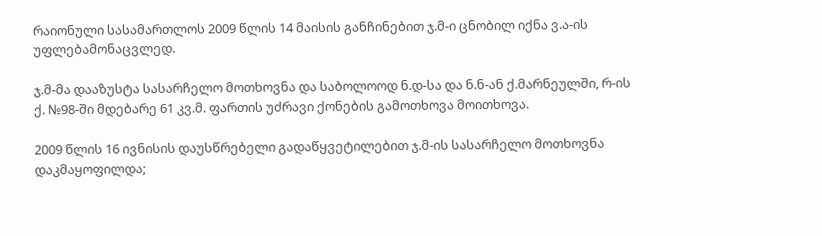რაიონული სასამართლოს 2009 წლის 14 მაისის განჩინებით ჯ.მ-ი ცნობილ იქნა ვ.ა-ის უფლებამონაცვლედ.

ჯ.მ-მა დააზუსტა სასარჩელო მოთხოვნა და საბოლოოდ ნ.დ-სა და ნ.ნ-ან ქ.მარნეულში, რ-ის ქ. №98-ში მდებარე 61 კვ.მ. ფართის უძრავი ქონების გამოთხოვა მოითხოვა.

2009 წლის 16 ივნისის დაუსწრებელი გადაწყვეტილებით ჯ.მ-ის სასარჩელო მოთხოვნა დაკმაყოფილდა;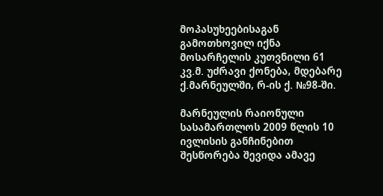მოპასუხეებისაგან გამოთხოვილ იქნა მოსარჩელის კუთვნილი 61 კვ.მ. უძრავი ქონება, მდებარე ქ.მარნეულში, რ-ის ქ. №98-ში.

მარნეულის რაიონული სასამართლოს 2009 წლის 10 ივლისის განჩინებით შესწორება შევიდა ამავე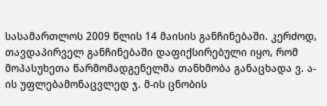სასამართლოს 2009 წლის 14 მაისის განჩინებაში. კერძოდ, თავდაპირველ განჩინებაში დაფიქსირებული იყო, რომ მოპასუხეთა წარმომადგენელმა თანხმობა განაცხადა ვ. ა-ის უფლებამონაცვლედ ჯ. მ-ის ცნობის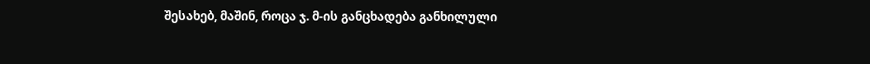შესახებ, მაშინ, როცა ჯ. მ-ის განცხადება განხილული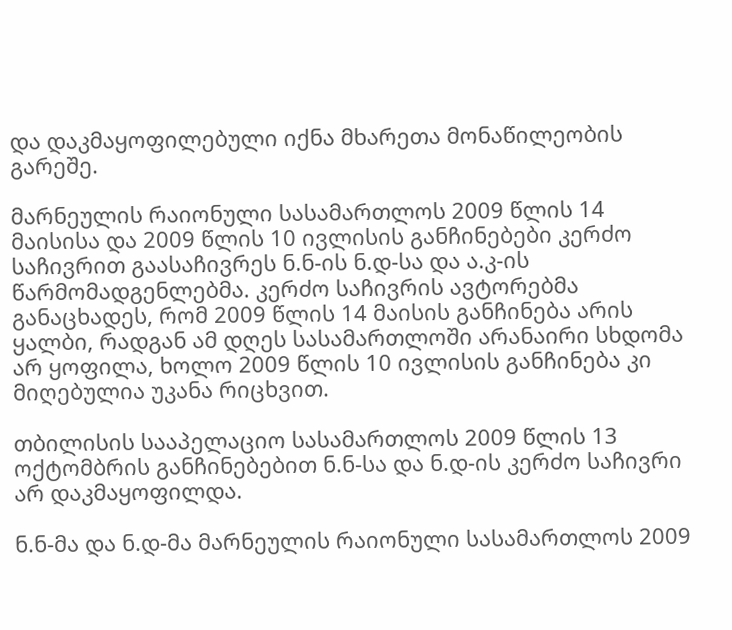და დაკმაყოფილებული იქნა მხარეთა მონაწილეობის გარეშე.

მარნეულის რაიონული სასამართლოს 2009 წლის 14 მაისისა და 2009 წლის 10 ივლისის განჩინებები კერძო საჩივრით გაასაჩივრეს ნ.ნ-ის ნ.დ-სა და ა.კ-ის წარმომადგენლებმა. კერძო საჩივრის ავტორებმა განაცხადეს, რომ 2009 წლის 14 მაისის განჩინება არის ყალბი, რადგან ამ დღეს სასამართლოში არანაირი სხდომა არ ყოფილა, ხოლო 2009 წლის 10 ივლისის განჩინება კი მიღებულია უკანა რიცხვით.

თბილისის სააპელაციო სასამართლოს 2009 წლის 13 ოქტომბრის განჩინებებით ნ.ნ-სა და ნ.დ-ის კერძო საჩივრი არ დაკმაყოფილდა.

ნ.ნ-მა და ნ.დ-მა მარნეულის რაიონული სასამართლოს 2009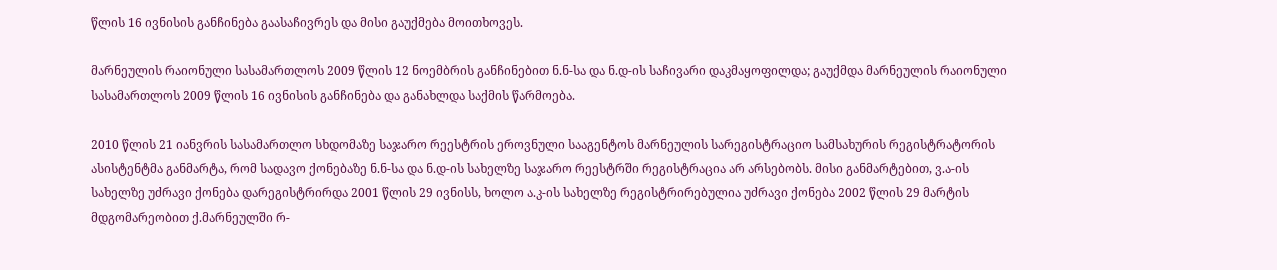წლის 16 ივნისის განჩინება გაასაჩივრეს და მისი გაუქმება მოითხოვეს.

მარნეულის რაიონული სასამართლოს 2009 წლის 12 ნოემბრის განჩინებით ნ.ნ-სა და ნ.დ-ის საჩივარი დაკმაყოფილდა; გაუქმდა მარნეულის რაიონული სასამართლოს 2009 წლის 16 ივნისის განჩინება და განახლდა საქმის წარმოება.

2010 წლის 21 იანვრის სასამართლო სხდომაზე საჯარო რეესტრის ეროვნული სააგენტოს მარნეულის სარეგისტრაციო სამსახურის რეგისტრატორის ასისტენტმა განმარტა, რომ სადავო ქონებაზე ნ.ნ-სა და ნ.დ-ის სახელზე საჯარო რეესტრში რეგისტრაცია არ არსებობს. მისი განმარტებით, ვ.ა-ის სახელზე უძრავი ქონება დარეგისტრირდა 2001 წლის 29 ივნისს, ხოლო ა.კ-ის სახელზე რეგისტრირებულია უძრავი ქონება 2002 წლის 29 მარტის მდგომარეობით ქ.მარნეულში რ-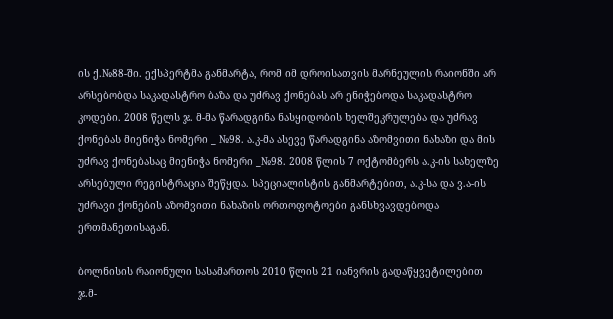ის ქ.№88-ში. ექსპერტმა განმარტა, რომ იმ დროისათვის მარნეულის რაიონში არ არსებობდა საკადასტრო ბაზა და უძრავ ქონებას არ ენიჭებოდა საკადასტრო კოდები. 2008 წელს ჯ. მ-მა წარადგინა ნასყიდობის ხელშეკრულება და უძრავ ქონებას მიენიჭა ნომერი _ №98. ა.კ-მა ასევე წარადგინა აზომვითი ნახაზი და მის უძრავ ქონებასაც მიენიჭა ნომერი _№98. 2008 წლის 7 ოქტომბერს ა.კ-ის სახელზე არსებული რეგისტრაცია შეწყდა. სპეციალისტის განმარტებით, ა.კ-სა და ვ.ა-ის უძრავი ქონების აზომვითი ნახაზის ორთოფოტოები განსხვავდებოდა ერთმანეთისაგან.

ბოლნისის რაიონული სასამართოს 2010 წლის 21 იანვრის გადაწყვეტილებით ჯ.მ-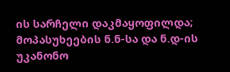ის სარჩელი დაკმაყოფილდა; მოპასუხეების ნ.ნ-სა და ნ.დ-ის უკანონო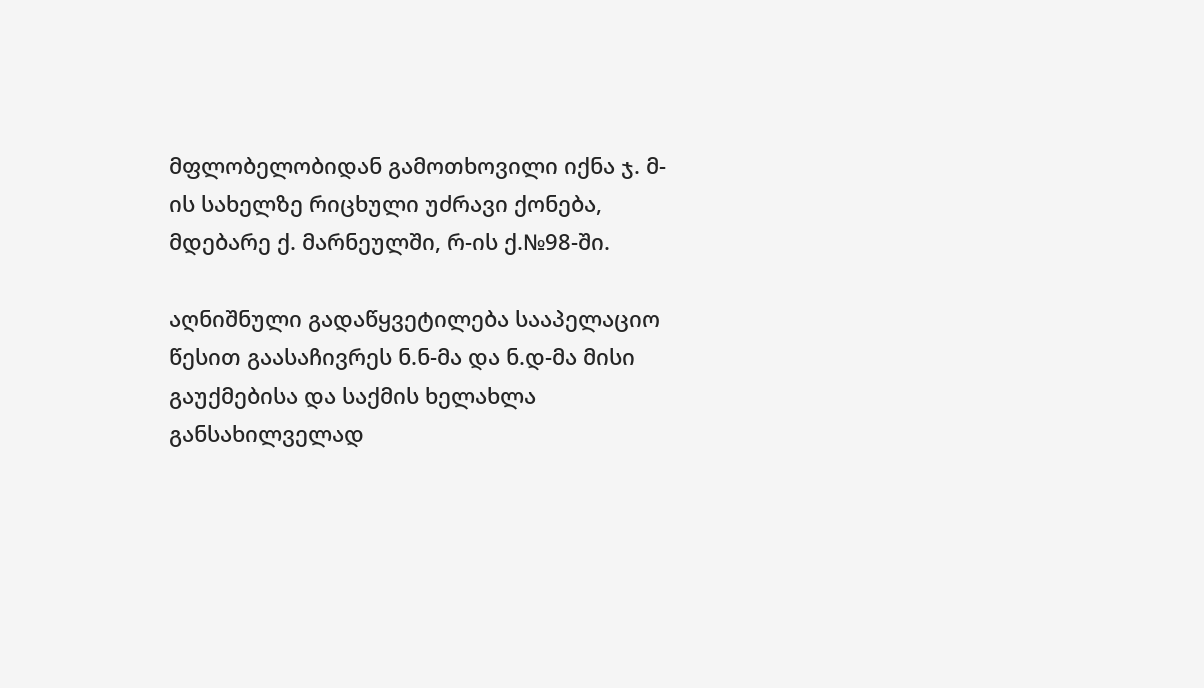მფლობელობიდან გამოთხოვილი იქნა ჯ. მ-ის სახელზე რიცხული უძრავი ქონება, მდებარე ქ. მარნეულში, რ-ის ქ.№98-ში.

აღნიშნული გადაწყვეტილება სააპელაციო წესით გაასაჩივრეს ნ.ნ-მა და ნ.დ-მა მისი გაუქმებისა და საქმის ხელახლა განსახილველად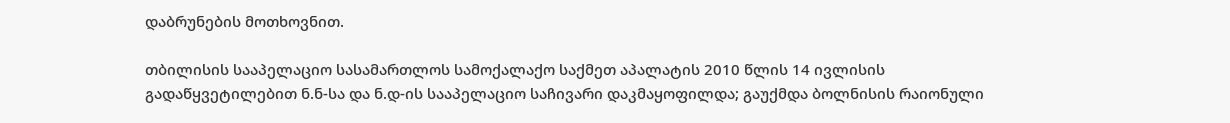დაბრუნების მოთხოვნით.

თბილისის სააპელაციო სასამართლოს სამოქალაქო საქმეთ აპალატის 2010 წლის 14 ივლისის გადაწყვეტილებით ნ.ნ-სა და ნ.დ-ის სააპელაციო საჩივარი დაკმაყოფილდა; გაუქმდა ბოლნისის რაიონული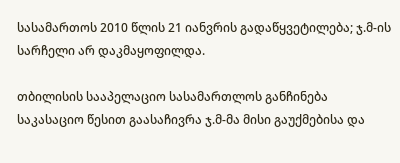სასამართოს 2010 წლის 21 იანვრის გადაწყვეტილება; ჯ.მ-ის სარჩელი არ დაკმაყოფილდა.

თბილისის სააპელაციო სასამართლოს განჩინება საკასაციო წესით გაასაჩივრა ჯ.მ-მა მისი გაუქმებისა და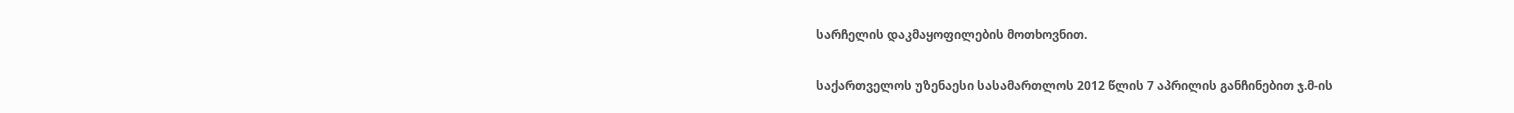სარჩელის დაკმაყოფილების მოთხოვნით.

საქართველოს უზენაესი სასამართლოს 2012 წლის 7 აპრილის განჩინებით ჯ.მ-ის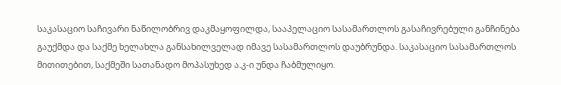საკასაციო საჩივარი ნაწილობრივ დაკმაყოფილდა, სააპელაციო სასამართლოს გასაჩივრებული განჩინება გაუქმდა და საქმე ხელახლა განსახილველად იმავე სასამართლოს დაუბრუნდა. საკასაციო სასამართლოს მითითებით, საქმეში სათანადო მოპასუხედ ა.კ-ი უნდა ჩაბმულიყო.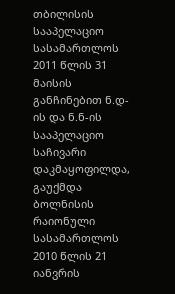თბილისის სააპელაციო სასამართლოს 2011 წლის 31 მაისის განჩინებით ნ.დ-ის და ნ.ნ-ის სააპელაციო საჩივარი დაკმაყოფილდა, გაუქმდა ბოლნისის რაიონული სასამართლოს 2010 წლის 21 იანვრის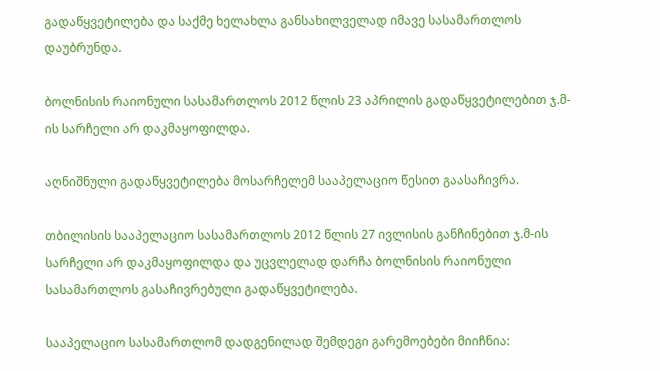გადაწყვეტილება და საქმე ხელახლა განსახილველად იმავე სასამართლოს დაუბრუნდა.

ბოლნისის რაიონული სასამართლოს 2012 წლის 23 აპრილის გადაწყვეტილებით ჯ.მ-ის სარჩელი არ დაკმაყოფილდა.

აღნიშნული გადაწყვეტილება მოსარჩელემ სააპელაციო წესით გაასაჩივრა.

თბილისის სააპელაციო სასამართლოს 2012 წლის 27 ივლისის განჩინებით ჯ.მ-ის სარჩელი არ დაკმაყოფილდა და უცვლელად დარჩა ბოლნისის რაიონული სასამართლოს გასაჩივრებული გადაწყვეტილება.

სააპელაციო სასამართლომ დადგენილად შემდეგი გარემოებები მიიჩნია: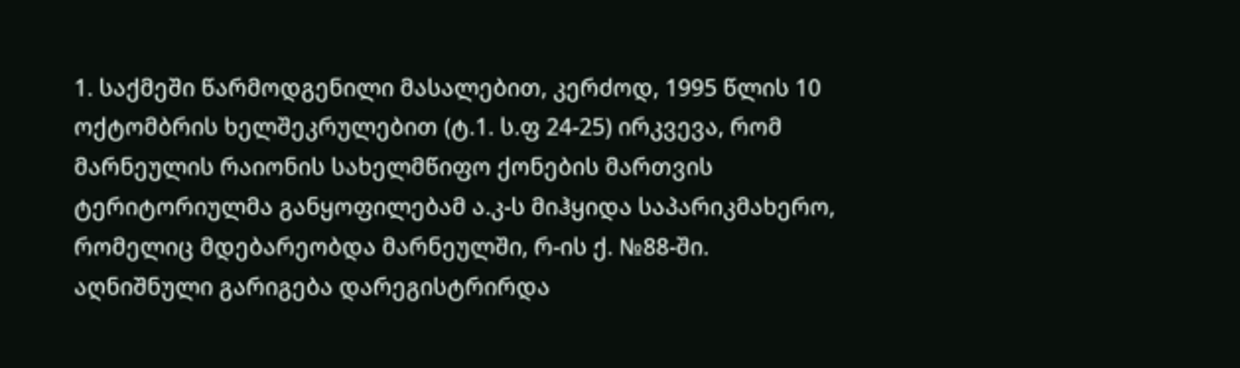1. საქმეში წარმოდგენილი მასალებით, კერძოდ, 1995 წლის 10 ოქტომბრის ხელშეკრულებით (ტ.1. ს.ფ 24-25) ირკვევა, რომ მარნეულის რაიონის სახელმწიფო ქონების მართვის ტერიტორიულმა განყოფილებამ ა.კ-ს მიჰყიდა საპარიკმახერო, რომელიც მდებარეობდა მარნეულში, რ-ის ქ. №88-ში. აღნიშნული გარიგება დარეგისტრირდა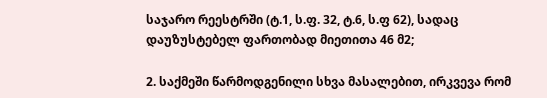საჯარო რეესტრში (ტ.1, ს.ფ. 32, ტ.6, ს.ფ 62), სადაც დაუზუსტებელ ფართობად მიეთითა 46 მ2;

2. საქმეში წარმოდგენილი სხვა მასალებით, ირკვევა რომ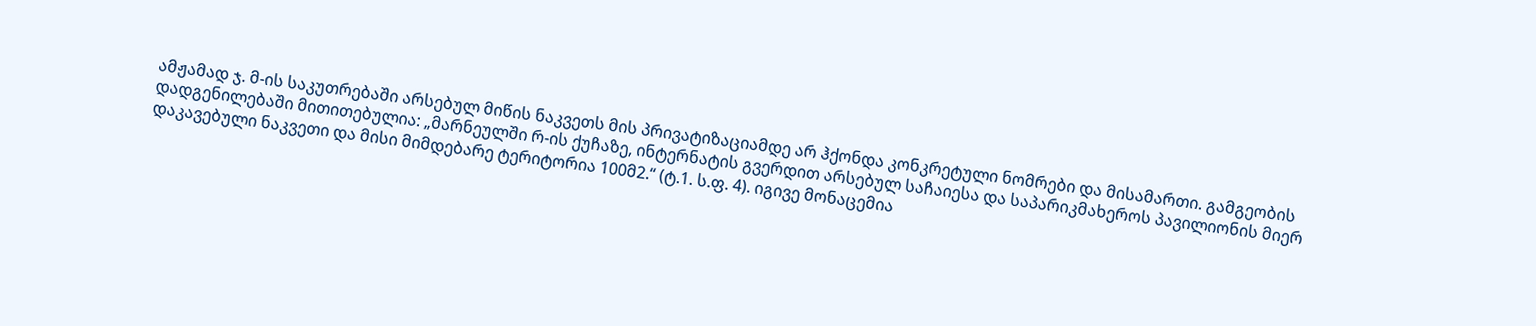ამჟამად ჯ. მ-ის საკუთრებაში არსებულ მიწის ნაკვეთს მის პრივატიზაციამდე არ ჰქონდა კონკრეტული ნომრები და მისამართი. გამგეობის დადგენილებაში მითითებულია: „მარნეულში რ-ის ქუჩაზე, ინტერნატის გვერდით არსებულ საჩაიესა და საპარიკმახეროს პავილიონის მიერ დაკავებული ნაკვეთი და მისი მიმდებარე ტერიტორია 100მ2.“ (ტ.1. ს.ფ. 4). იგივე მონაცემია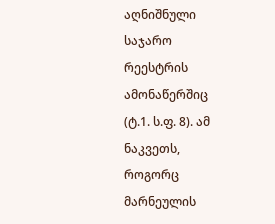აღნიშნული საჯარო რეესტრის ამონაწერშიც (ტ.1. ს.ფ. 8). ამ ნაკვეთს, როგორც მარნეულის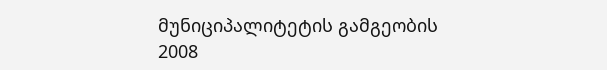მუნიციპალიტეტის გამგეობის 2008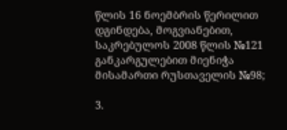წლის 16 ნოემბრის წერილით დგინდება, მოგვიანებით, საკრებულოს 2008 წლის №121 განკარგულებით მიენიჭა მისამართი რუსთაველის №98;

3.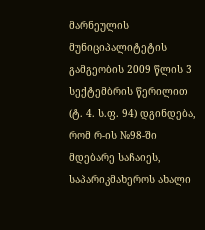მარნეულის მუნიციპალიტეტის გამგეობის 2009 წლის 3 სექტემბრის წერილით (ტ. 4. ს.ფ. 94) დგინდება, რომ რ-ის №98-ში მდებარე საჩაიეს, საპარიკმახეროს ახალი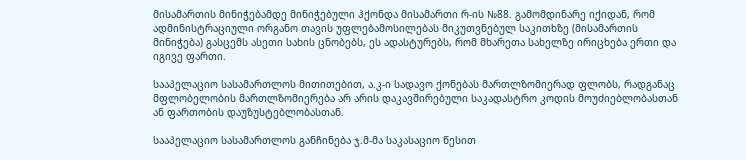მისამართის მინიჭებამდე მინიჭებული ჰქონდა მისამართი რ-ის №88. გამომდინარე იქიდან, რომ ადმინისტრაციული ორგანო თავის უფლებამოსილებას მიკუთვნებულ საკითხზე (მისამართის მინიჭება) გასცემს ასეთი სახის ცნობებს, ეს ადასტურებს, რომ მხარეთა სახელზე ირიცხება ერთი და იგივე ფართი.

სააპელაციო სასამართლოს მითითებით, ა.კ-ი სადავო ქონებას მართლზომიერად ფლობს, რადგანაც მფლობელობის მართლზომიერება არ არის დაკავშირებული საკადასტრო კოდის მოუძიებლობასთან ან ფართობის დაუზუსტებლობასთან.

სააპელაციო სასამართლოს განჩინება ჯ.მ-მა საკასაციო წესით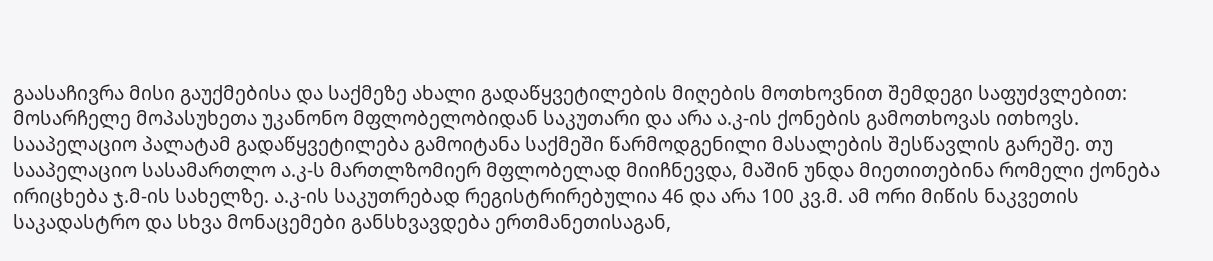გაასაჩივრა მისი გაუქმებისა და საქმეზე ახალი გადაწყვეტილების მიღების მოთხოვნით შემდეგი საფუძვლებით: მოსარჩელე მოპასუხეთა უკანონო მფლობელობიდან საკუთარი და არა ა.კ-ის ქონების გამოთხოვას ითხოვს. სააპელაციო პალატამ გადაწყვეტილება გამოიტანა საქმეში წარმოდგენილი მასალების შესწავლის გარეშე. თუ სააპელაციო სასამართლო ა.კ-ს მართლზომიერ მფლობელად მიიჩნევდა, მაშინ უნდა მიეთითებინა რომელი ქონება ირიცხება ჯ.მ-ის სახელზე. ა.კ-ის საკუთრებად რეგისტრირებულია 46 და არა 100 კვ.მ. ამ ორი მიწის ნაკვეთის საკადასტრო და სხვა მონაცემები განსხვავდება ერთმანეთისაგან,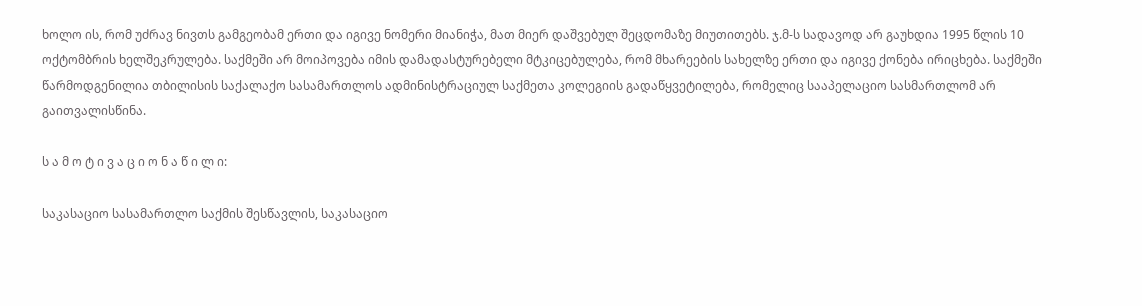ხოლო ის, რომ უძრავ ნივთს გამგეობამ ერთი და იგივე ნომერი მიანიჭა, მათ მიერ დაშვებულ შეცდომაზე მიუთითებს. ჯ.მ-ს სადავოდ არ გაუხდია 1995 წლის 10 ოქტომბრის ხელშეკრულება. საქმეში არ მოიპოვება იმის დამადასტურებელი მტკიცებულება, რომ მხარეების სახელზე ერთი და იგივე ქონება ირიცხება. საქმეში წარმოდგენილია თბილისის საქალაქო სასამართლოს ადმინისტრაციულ საქმეთა კოლეგიის გადაწყვეტილება, რომელიც სააპელაციო სასმართლომ არ გაითვალისწინა.

ს ა მ ო ტ ი ვ ა ც ი ო ნ ა წ ი ლ ი:

საკასაციო სასამართლო საქმის შესწავლის, საკასაციო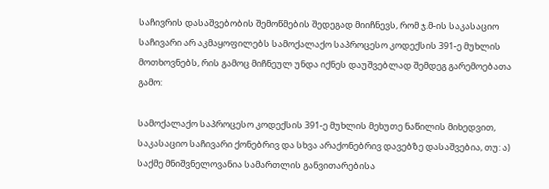საჩივრის დასაშვებობის შემოწმების შედეგად მიიჩნევს, რომ ჯ.მ-ის საკასაციო საჩივარი არ აკმაყოფილებს სამოქალაქო საპროცესო კოდექსის 391-ე მუხლის მოთხოვნებს, რის გამოც მიჩნეულ უნდა იქნეს დაუშვებლად შემდეგ გარემოებათა გამო:

სამოქალაქო საპროცესო კოდექსის 391-ე მუხლის მეხუთე ნაწილის მიხედვით, საკასაციო საჩივარი ქონებრივ და სხვა არაქონებრივ დავებზე დასაშვებია, თუ: ა) საქმე მნიშვნელოვანია სამართლის განვითარებისა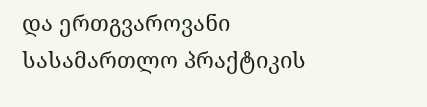და ერთგვაროვანი სასამართლო პრაქტიკის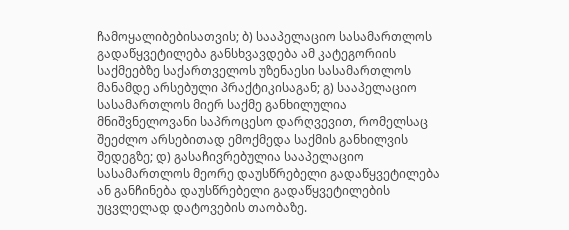ჩამოყალიბებისათვის; ბ) სააპელაციო სასამართლოს გადაწყვეტილება განსხვავდება ამ კატეგორიის საქმეებზე საქართველოს უზენაესი სასამართლოს მანამდე არსებული პრაქტიკისაგან; გ) სააპელაციო სასამართლოს მიერ საქმე განხილულია მნიშვნელოვანი საპროცესო დარღვევით, რომელსაც შეეძლო არსებითად ემოქმედა საქმის განხილვის შედეგზე; დ) გასაჩივრებულია სააპელაციო სასამართლოს მეორე დაუსწრებელი გადაწყვეტილება ან განჩინება დაუსწრებელი გადაწყვეტილების უცვლელად დატოვების თაობაზე.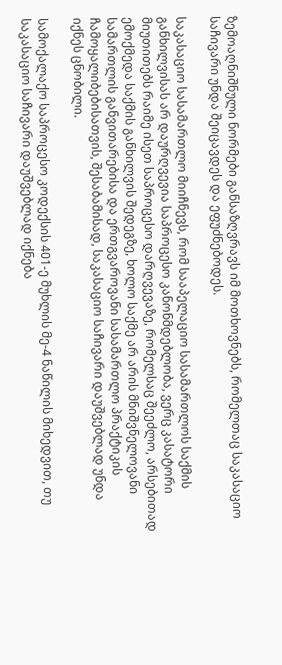ზემოაღნიშნული ნორმები განსაზღვრავს იმ მოთხოვნებს, რომელთაც საკასაციო საჩივარი უნდა შეიცავდეს და ეფუძნებოდეს.

საკასაციო სასამართლო მიიჩნევს, რომ სააპელაციო სასამართლოს საქმის განხილვისას არ დაურღვევია საპროცესო კანონმდებლობა, ვერც კასატორი მიუთითებს რაიმე ისეთ საპროცესო დარღვევაზე, რომელსაც შეეძლო, არსებითად ემოქმედა საქმის განხილვის შედეგზე, ხოლო საქმე არ არის მნიშვნელოვანი სამართლის განვითარებისა და ერთგვაროვანი სასამართლო პრაქტიკის ჩამოყალიბებისათვის, შესაბამისად, საკასაციო საჩივარი დაუშვებლად უნდა იქნეს ცნობილი.

სამოქალაქო საპროცესო კოდექსის 401-ე მუხლის მე-4 ნაწილის მიხედვით, თუ საკასაციო საჩივარი დაუშვებლად იქნება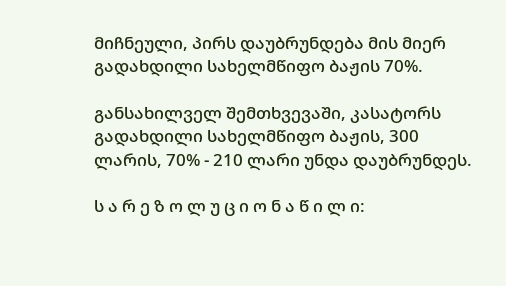მიჩნეული, პირს დაუბრუნდება მის მიერ გადახდილი სახელმწიფო ბაჟის 70%.

განსახილველ შემთხვევაში, კასატორს გადახდილი სახელმწიფო ბაჟის, 300 ლარის, 70% - 210 ლარი უნდა დაუბრუნდეს.

ს ა რ ე ზ ო ლ უ ც ი ო ნ ა წ ი ლ ი: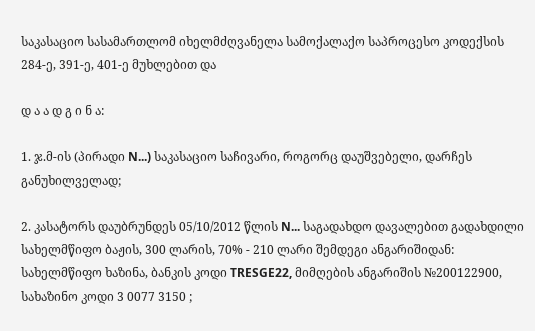საკასაციო სასამართლომ იხელმძღვანელა სამოქალაქო საპროცესო კოდექსის 284-ე, 391-ე, 401-ე მუხლებით და

დ ა ა დ გ ი ნ ა:

1. ჯ.მ-ის (პირადი N...) საკასაციო საჩივარი, როგორც დაუშვებელი, დარჩეს განუხილველად;

2. კასატორს დაუბრუნდეს 05/10/2012 წლის N... საგადახდო დავალებით გადახდილი სახელმწიფო ბაჟის, 300 ლარის, 70% - 210 ლარი შემდეგი ანგარიშიდან: სახელმწიფო ხაზინა, ბანკის კოდი TRESGE22, მიმღების ანგარიშის №200122900, სახაზინო კოდი 3 0077 3150 ;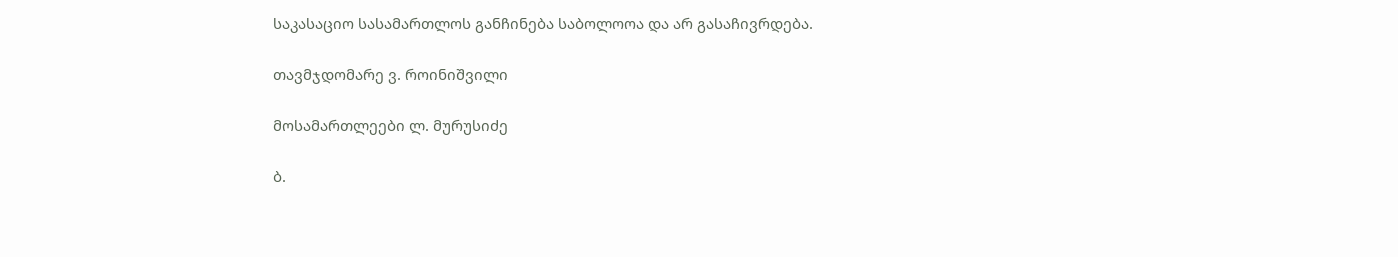საკასაციო სასამართლოს განჩინება საბოლოოა და არ გასაჩივრდება.

თავმჯდომარე ვ. როინიშვილი

მოსამართლეები ლ. მურუსიძე

ბ.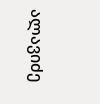ალავიძე